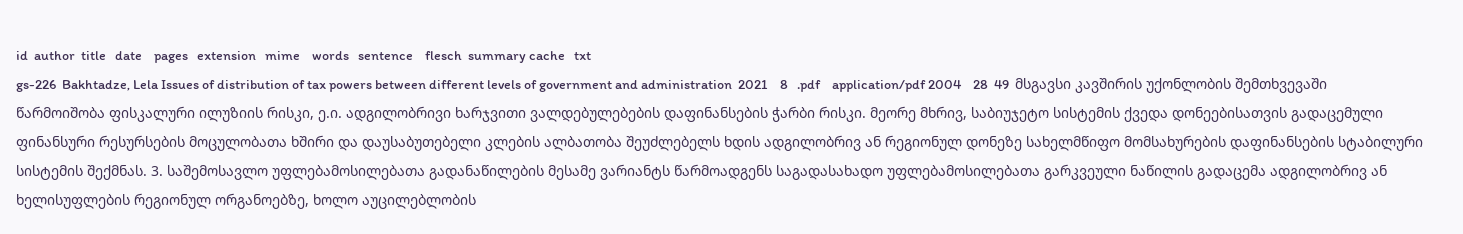id  author  title   date    pages   extension   mime    words   sentence    flesch  summary cache   txt
gs-226  Bakhtadze, Lela Issues of distribution of tax powers between different levels of government and administration  2021    8   .pdf    application/pdf 2004    28  49  მსგავსი კავშირის უქონლობის შემთხვევაში წარმოიშობა ფისკალური ილუზიის რისკი, ე.ი. ადგილობრივი ხარჯვითი ვალდებულებების დაფინანსების ჭარბი რისკი. მეორე მხრივ, საბიუჯეტო სისტემის ქვედა დონეებისათვის გადაცემული ფინანსური რესურსების მოცულობათა ხშირი და დაუსაბუთებელი კლების ალბათობა შეუძლებელს ხდის ადგილობრივ ან რეგიონულ დონეზე სახელმწიფო მომსახურების დაფინანსების სტაბილური სისტემის შექმნას. 3. საშემოსავლო უფლებამოსილებათა გადანაწილების მესამე ვარიანტს წარმოადგენს საგადასახადო უფლებამოსილებათა გარკვეული ნაწილის გადაცემა ადგილობრივ ან ხელისუფლების რეგიონულ ორგანოებზე, ხოლო აუცილებლობის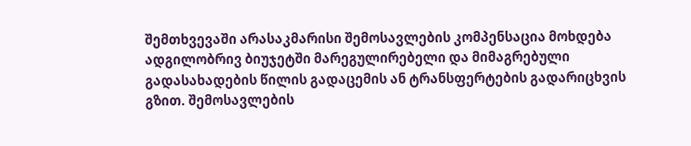შემთხვევაში არასაკმარისი შემოსავლების კომპენსაცია მოხდება ადგილობრივ ბიუჯეტში მარეგულირებელი და მიმაგრებული გადასახადების წილის გადაცემის ან ტრანსფერტების გადარიცხვის გზით. შემოსავლების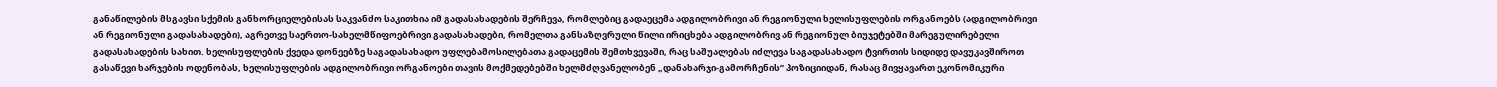განაწილების მსგავსი სქემის განხორციელებისას საკვანძო საკითხია იმ გადასახადების შერჩევა, რომლებიც გადაეცემა ადგილობრივი ან რეგიონული ხელისუფლების ორგანოებს (ადგილობრივი ან რეგიონული გადასახადები), აგრეთვე საერთო-სახელმწიფოებრივი გადასახადები, რომელთა განსაზღვრული წილი ირიცხება ადგილობრივ ან რეგიონულ ბიუჯეტებში მარეგულირებელი გადასახადების სახით. ხელისუფლების ქვედა დონეებზე საგადასახადო უფლებამოსილებათა გადაცემის შემთხვევაში, რაც საშუალებას იძლევა საგადასახადო ტვირთის სიდიდე დავუკავშიროთ გასაწევი ხარჯების ოდენობას, ხელისუფლების ადგილობრივი ორგანოები თავის მოქმედებებში ხელმძღვანელობენ „დანახარჯი-გამორჩენის” პოზიციიდან, რასაც მივყავართ ეკონომიკური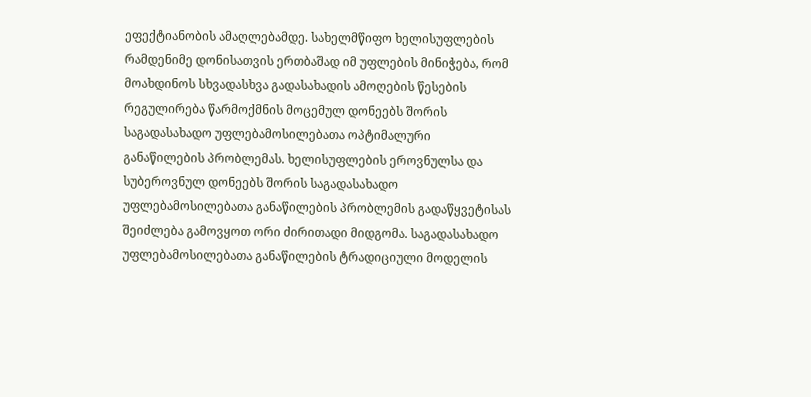ეფექტიანობის ამაღლებამდე. სახელმწიფო ხელისუფლების რამდენიმე დონისათვის ერთბაშად იმ უფლების მინიჭება, რომ მოახდინოს სხვადასხვა გადასახადის ამოღების წესების რეგულირება წარმოქმნის მოცემულ დონეებს შორის საგადასახადო უფლებამოსილებათა ოპტიმალური განაწილების პრობლემას. ხელისუფლების ეროვნულსა და სუბეროვნულ დონეებს შორის საგადასახადო უფლებამოსილებათა განაწილების პრობლემის გადაწყვეტისას შეიძლება გამოვყოთ ორი ძირითადი მიდგომა. საგადასახადო უფლებამოსილებათა განაწილების ტრადიციული მოდელის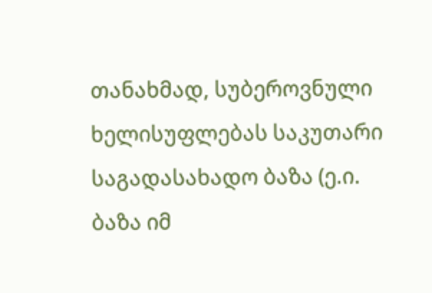თანახმად, სუბეროვნული ხელისუფლებას საკუთარი საგადასახადო ბაზა (ე.ი. ბაზა იმ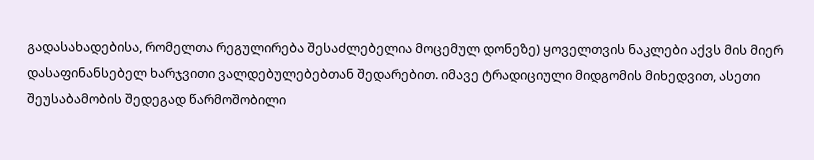გადასახადებისა, რომელთა რეგულირება შესაძლებელია მოცემულ დონეზე) ყოველთვის ნაკლები აქვს მის მიერ დასაფინანსებელ ხარჯვითი ვალდებულებებთან შედარებით. იმავე ტრადიციული მიდგომის მიხედვით, ასეთი შეუსაბამობის შედეგად წარმოშობილი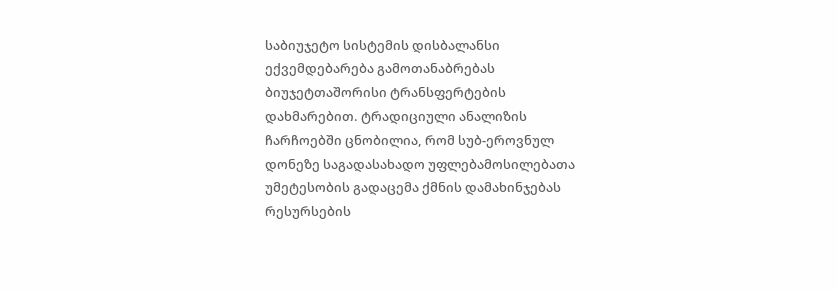საბიუჯეტო სისტემის დისბალანსი ექვემდებარება გამოთანაბრებას ბიუჯეტთაშორისი ტრანსფერტების დახმარებით. ტრადიციული ანალიზის ჩარჩოებში ცნობილია, რომ სუბ-ეროვნულ დონეზე საგადასახადო უფლებამოსილებათა უმეტესობის გადაცემა ქმნის დამახინჯებას რესურსების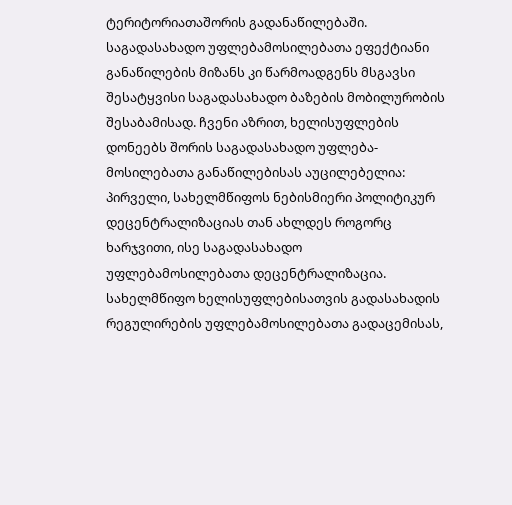ტერიტორიათაშორის გადანაწილებაში. საგადასახადო უფლებამოსილებათა ეფექტიანი განაწილების მიზანს კი წარმოადგენს მსგავსი შესატყვისი საგადასახადო ბაზების მობილურობის შესაბამისად. ჩვენი აზრით, ხელისუფლების დონეებს შორის საგადასახადო უფლება-მოსილებათა განაწილებისას აუცილებელია: პირველი, სახელმწიფოს ნებისმიერი პოლიტიკურ დეცენტრალიზაციას თან ახლდეს როგორც ხარჯვითი, ისე საგადასახადო უფლებამოსილებათა დეცენტრალიზაცია. სახელმწიფო ხელისუფლებისათვის გადასახადის რეგულირების უფლებამოსილებათა გადაცემისას,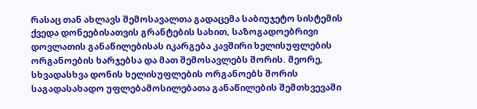რასაც თან ახლავს შემოსავალთა გადაცემა საბიუჯეტო სისტემის ქვედა დონეებისათვის გრანტების სახით, საზოგადოებრივი დოვლათის განაწილებისას იკარგება კავშირი ხელისუფლების ორგანოების ხარჯებსა და მათ შემოსავლებს შორის. მეორე, სხვადასხვა დონის ხელისუფლების ორგანოებს შორის საგადასახადო უფლებამოსილებათა განაწილების შემთხვევაში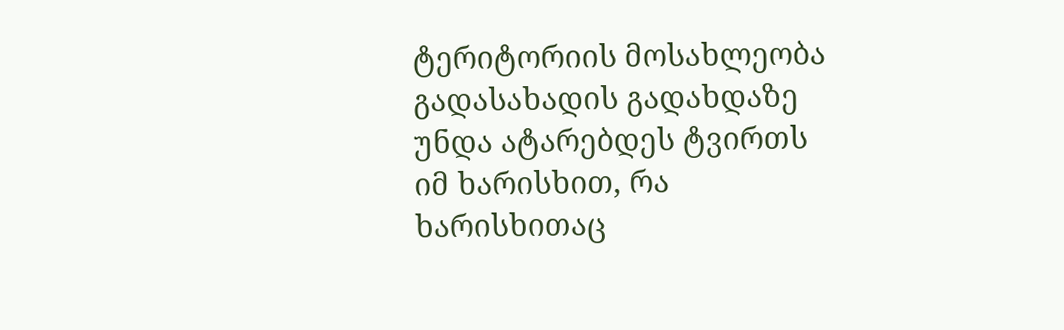ტერიტორიის მოსახლეობა გადასახადის გადახდაზე უნდა ატარებდეს ტვირთს იმ ხარისხით, რა ხარისხითაც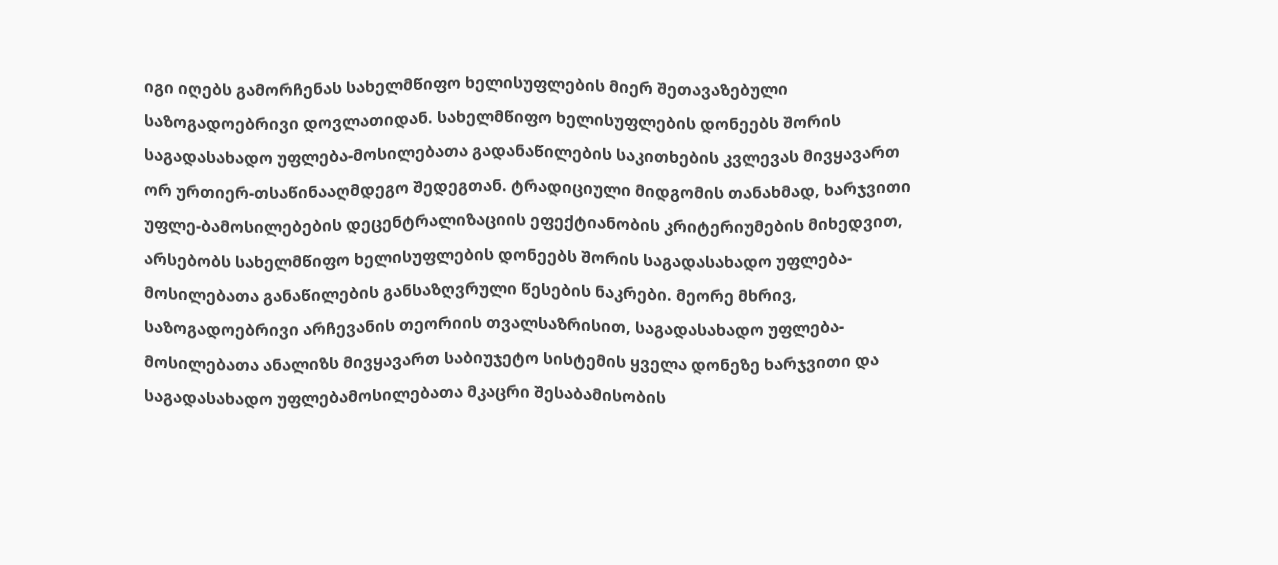იგი იღებს გამორჩენას სახელმწიფო ხელისუფლების მიერ შეთავაზებული საზოგადოებრივი დოვლათიდან. სახელმწიფო ხელისუფლების დონეებს შორის საგადასახადო უფლება-მოსილებათა გადანაწილების საკითხების კვლევას მივყავართ ორ ურთიერ-თსაწინააღმდეგო შედეგთან. ტრადიციული მიდგომის თანახმად, ხარჯვითი უფლე-ბამოსილებების დეცენტრალიზაციის ეფექტიანობის კრიტერიუმების მიხედვით, არსებობს სახელმწიფო ხელისუფლების დონეებს შორის საგადასახადო უფლება-მოსილებათა განაწილების განსაზღვრული წესების ნაკრები. მეორე მხრივ, საზოგადოებრივი არჩევანის თეორიის თვალსაზრისით, საგადასახადო უფლება-მოსილებათა ანალიზს მივყავართ საბიუჯეტო სისტემის ყველა დონეზე ხარჯვითი და საგადასახადო უფლებამოსილებათა მკაცრი შესაბამისობის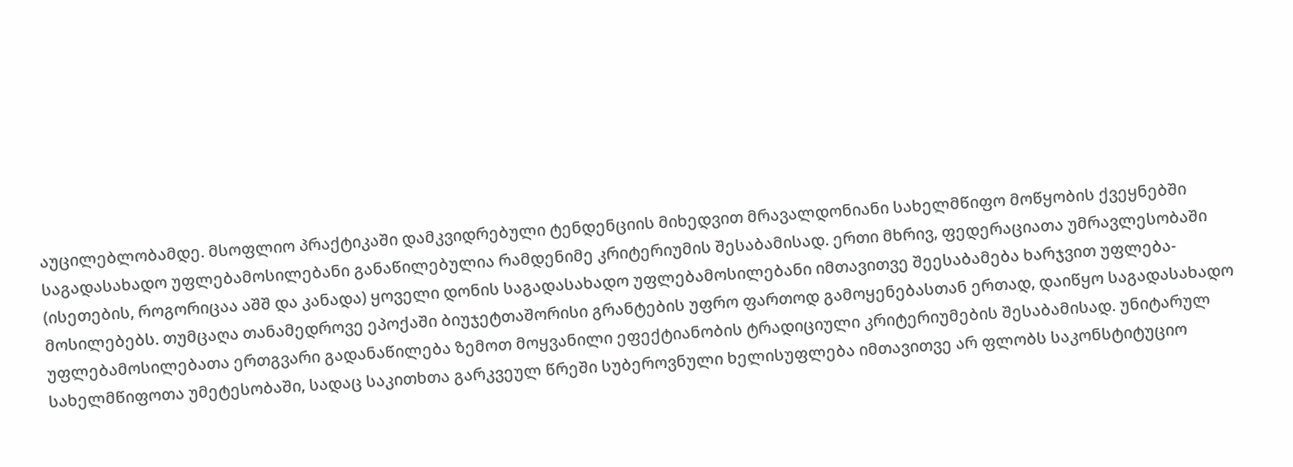აუცილებლობამდე. მსოფლიო პრაქტიკაში დამკვიდრებული ტენდენციის მიხედვით მრავალდონიანი სახელმწიფო მოწყობის ქვეყნებში საგადასახადო უფლებამოსილებანი განაწილებულია რამდენიმე კრიტერიუმის შესაბამისად. ერთი მხრივ, ფედერაციათა უმრავლესობაში (ისეთების, როგორიცაა აშშ და კანადა) ყოველი დონის საგადასახადო უფლებამოსილებანი იმთავითვე შეესაბამება ხარჯვით უფლება-მოსილებებს. თუმცაღა თანამედროვე ეპოქაში ბიუჯეტთაშორისი გრანტების უფრო ფართოდ გამოყენებასთან ერთად, დაიწყო საგადასახადო უფლებამოსილებათა ერთგვარი გადანაწილება ზემოთ მოყვანილი ეფექტიანობის ტრადიციული კრიტერიუმების შესაბამისად. უნიტარულ სახელმწიფოთა უმეტესობაში, სადაც საკითხთა გარკვეულ წრეში სუბეროვნული ხელისუფლება იმთავითვე არ ფლობს საკონსტიტუციო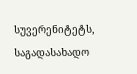სუვერენიტეტს, საგადასახადო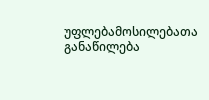უფლებამოსილებათა განაწილება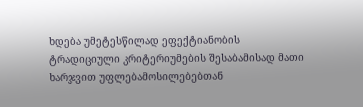ხდება უმეტესწილად ეფექტიანობის ტრადიციული კრიტერიუმების შესაბამისად მათი ხარჯვით უფლებამოსილებებთან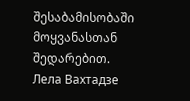შესაბამისობაში მოყვანასთან შედარებით. Лела Вахтадзе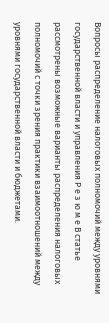Вопросы распределение налоговых полномочий между уровнями государственной власти и управления Р е з ю м е В статье рассмотрены возможные варианты распределения налоговых полномочий с точки зрения практики взаимоотношений между уровнями государственной власти и бюджетами.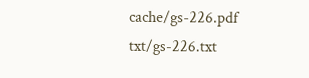cache/gs-226.pdf    txt/gs-226.txt